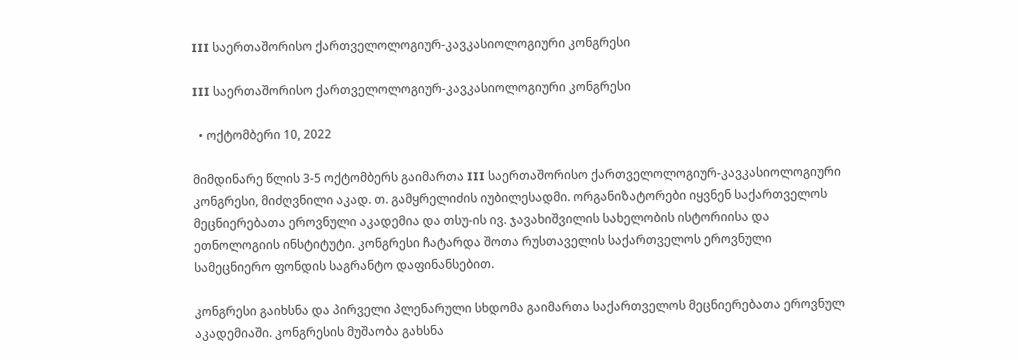III საერთაშორისო ქართველოლოგიურ-კავკასიოლოგიური კონგრესი

III საერთაშორისო ქართველოლოგიურ-კავკასიოლოგიური კონგრესი

  • ოქტომბერი 10, 2022

მიმდინარე წლის 3-5 ოქტომბერს გაიმართა III საერთაშორისო ქართველოლოგიურ-კავკასიოლოგიური კონგრესი, მიძღვნილი აკად. თ. გამყრელიძის იუბილესადმი. ორგანიზატორები იყვნენ საქართველოს მეცნიერებათა ეროვნული აკადემია და თსუ-ის ივ. ჯავახიშვილის სახელობის ისტორიისა და ეთნოლოგიის ინსტიტუტი. კონგრესი ჩატარდა შოთა რუსთაველის საქართველოს ეროვნული სამეცნიერო ფონდის საგრანტო დაფინანსებით.

კონგრესი გაიხსნა და პირველი პლენარული სხდომა გაიმართა საქართველოს მეცნიერებათა ეროვნულ აკადემიაში. კონგრესის მუშაობა გახსნა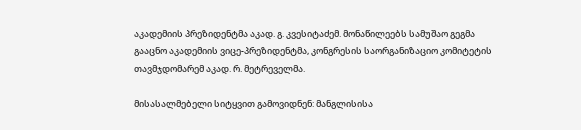აკადემიის პრეზიდენტმა აკად. გ. კვესიტაძემ. მონაწილეებს სამუშაო გეგმა გააცნო აკადემიის ვიცე-პრეზიდენტმა, კონგრესის საორგანიზაციო კომიტეტის თავმჯდომარემ აკად. რ. მეტრეველმა.

მისასალმებელი სიტყვით გამოვიდნენ: მანგლისისა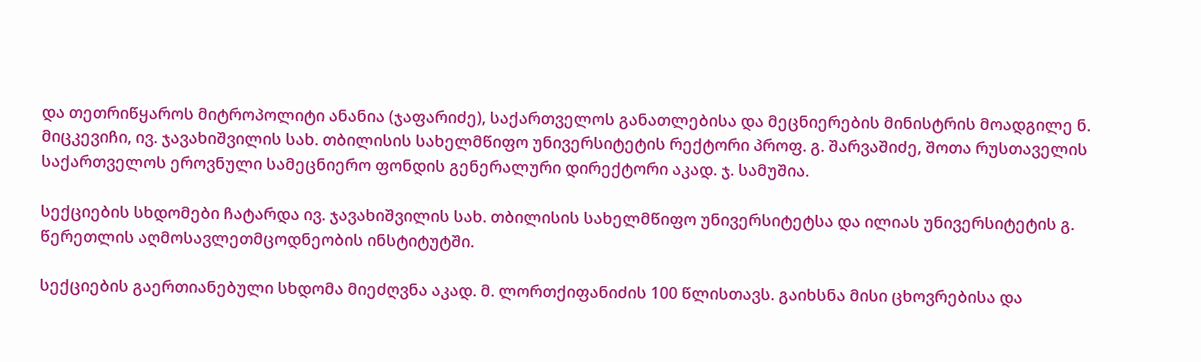და თეთრიწყაროს მიტროპოლიტი ანანია (ჯაფარიძე), საქართველოს განათლებისა და მეცნიერების მინისტრის მოადგილე ნ. მიცკევიჩი, ივ. ჯავახიშვილის სახ. თბილისის სახელმწიფო უნივერსიტეტის რექტორი პროფ. გ. შარვაშიძე, შოთა რუსთაველის საქართველოს ეროვნული სამეცნიერო ფონდის გენერალური დირექტორი აკად. ჯ. სამუშია.

სექციების სხდომები ჩატარდა ივ. ჯავახიშვილის სახ. თბილისის სახელმწიფო უნივერსიტეტსა და ილიას უნივერსიტეტის გ. წერეთლის აღმოსავლეთმცოდნეობის ინსტიტუტში.

სექციების გაერთიანებული სხდომა მიეძღვნა აკად. მ. ლორთქიფანიძის 100 წლისთავს. გაიხსნა მისი ცხოვრებისა და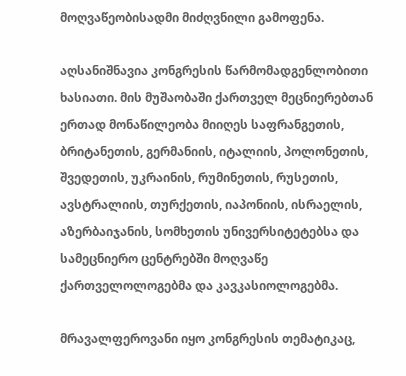მოღვაწეობისადმი მიძღვნილი გამოფენა.

აღსანიშნავია კონგრესის წარმომადგენლობითი ხასიათი. მის მუშაობაში ქართველ მეცნიერებთან ერთად მონაწილეობა მიიღეს საფრანგეთის, ბრიტანეთის, გერმანიის, იტალიის, პოლონეთის, შვედეთის, უკრაინის, რუმინეთის, რუსეთის, ავსტრალიის, თურქეთის, იაპონიის, ისრაელის, აზერბაიჯანის, სომხეთის უნივერსიტეტებსა და სამეცნიერო ცენტრებში მოღვაწე ქართველოლოგებმა და კავკასიოლოგებმა.

მრავალფეროვანი იყო კონგრესის თემატიკაც,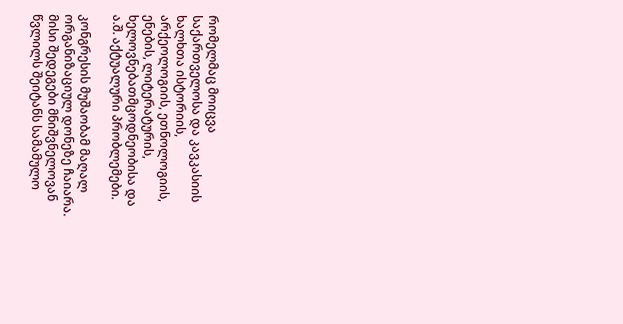რომელმაც მოიცვა საქართველოსა და კავკასიის ხალხთა ისტორიის, არქეოლოგიის, ეთნოლოგიის, ენების, ლიტერატურის, ხელოვნებათმცოდნეობისა და ა.შ. აქტუალური პრობლემები.

კონგრესის მუშაობამ მაღალ ორგანიზაციულ დონეზე ჩაიარა. მისი შედეგები მნიშვნელოვან წვლილს შეიტანს სამამულო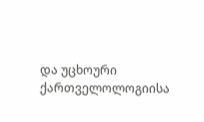და უცხოური ქართველოლოგიისა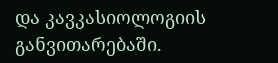და კავკასიოლოგიის განვითარებაში.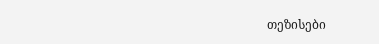თეზისები